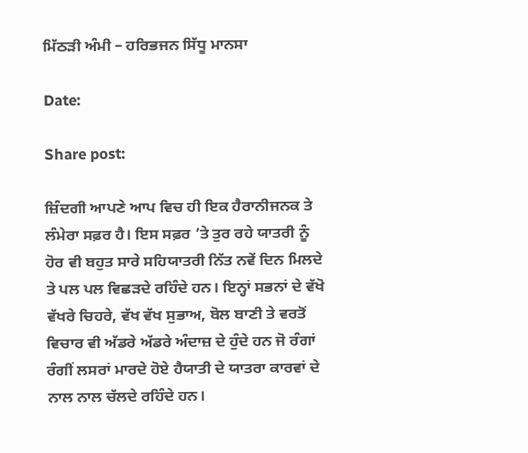ਮਿੱਠੜੀ ਅੰਮੀ – ਹਰਿਭਜਨ ਸਿੱਧੂ ਮਾਨਸਾ

Date:

Share post:

ਜ਼ਿੰਦਗੀ ਆਪਣੇ ਆਪ ਵਿਚ ਹੀ ਇਕ ਹੈਰਾਨੀਜਨਕ ਤੇ ਲੰਮੇਰਾ ਸਫ਼ਰ ਹੈ। ਇਸ ਸਫ਼ਰ ’ਤੇ ਤੁਰ ਰਹੇ ਯਾਤਰੀ ਨੂੰ ਹੋਰ ਵੀ ਬਹੁਤ ਸਾਰੇ ਸਹਿਯਾਤਰੀ ਨਿੱਤ ਨਵੇਂ ਦਿਨ ਮਿਲਦੇ ਤੇ ਪਲ ਪਲ ਵਿਛੜਦੇ ਰਹਿੰਦੇ ਹਨ। ਇਨ੍ਹਾਂ ਸਭਨਾਂ ਦੇ ਵੱਖੋ ਵੱਖਰੇ ਚਿਹਰੇ, ਵੱਖ ਵੱਖ ਸੁਭਾਅ, ਬੋਲ ਬਾਣੀ ਤੇ ਵਰਤੋਂ ਵਿਚਾਰ ਵੀ ਅੱਡਰੇ ਅੱਡਰੇ ਅੰਦਾਜ਼ ਦੇ ਹੁੰਦੇ ਹਨ ਜੋ ਰੰਗਾਂ ਰੰਗੀਂ ਲਸਰਾਂ ਮਾਰਦੇ ਹੋਏ ਹੈਯਾਤੀ ਦੇ ਯਾਤਰਾ ਕਾਰਵਾਂ ਦੇ ਨਾਲ ਨਾਲ ਚੱਲਦੇ ਰਹਿੰਦੇ ਹਨ।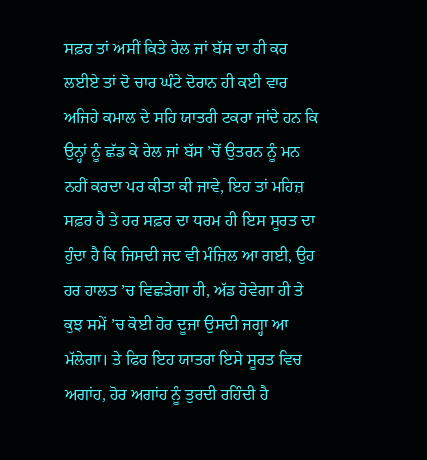ਸਫ਼ਰ ਤਾਂ ਅਸੀਂ ਕਿਤੇ ਰੇਲ ਜਾਂ ਬੱਸ ਦਾ ਹੀ ਕਰ ਲਈਏ ਤਾਂ ਦੋ ਚਾਰ ਘੰਟੇ ਦੋਰਾਨ ਹੀ ਕਈ ਵਾਰ ਅਜਿਹੇ ਕਮਾਲ ਦੇ ਸਹਿ ਯਾਤਰੀ ਟਕਰਾ ਜਾਂਦੇ ਹਨ ਕਿ ਉਨ੍ਹਾਂ ਨੂੰ ਛੱਡ ਕੇ ਰੇਲ ਜਾਂ ਬੱਸ ’ਚੋਂ ਉਤਰਨ ਨੂੰ ਮਨ ਨਹੀਂ ਕਰਦਾ ਪਰ ਕੀਤਾ ਕੀ ਜਾਵੇ, ਇਹ ਤਾਂ ਮਹਿਜ਼ ਸਫ਼ਰ ਹੈ ਤੇ ਹਰ ਸਫ਼ਰ ਦਾ ਧਰਮ ਹੀ ਇਸ ਸੂਰਤ ਦਾ ਹੁੰਦਾ ਹੈ ਕਿ ਜਿਸਦੀ ਜਦ ਵੀ ਮੰਜ਼ਿਲ ਆ ਗਈ, ਉਹ ਹਰ ਹਾਲਤ ’ਚ ਵਿਛੜੇਗਾ ਹੀ, ਅੱਡ ਹੋਵੇਗਾ ਹੀ ਤੇ ਕੁਝ ਸਮੇਂ ’ਚ ਕੋਈ ਹੋਰ ਦੂਜਾ ਉਸਦੀ ਜਗ੍ਹਾ ਆ ਮੱਲੇਗਾ। ਤੇ ਫਿਰ ਇਹ ਯਾਤਰਾ ਇਸੇ ਸੂਰਤ ਵਿਚ ਅਗਾਂਹ, ਹੋਰ ਅਗਾਂਹ ਨੂੰ ਤੁਰਦੀ ਰਹਿੰਦੀ ਹੈ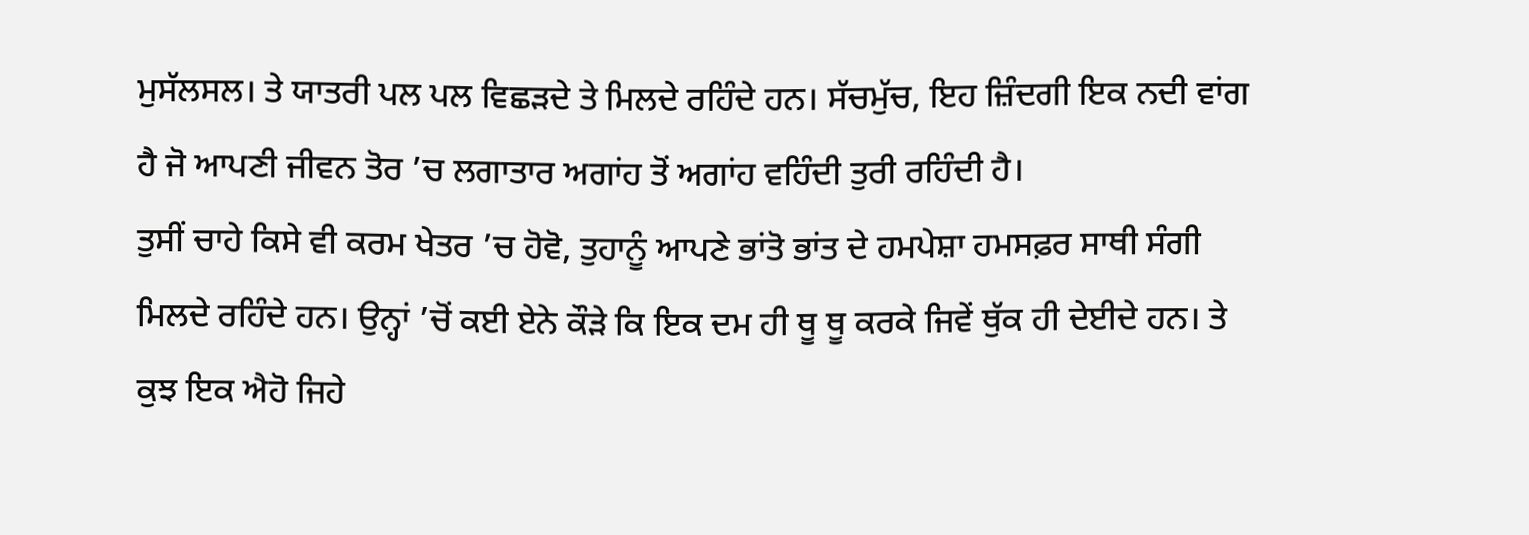ਮੁਸੱਲਸਲ। ਤੇ ਯਾਤਰੀ ਪਲ ਪਲ ਵਿਛੜਦੇ ਤੇ ਮਿਲਦੇ ਰਹਿੰਦੇ ਹਨ। ਸੱਚਮੁੱਚ, ਇਹ ਜ਼ਿੰਦਗੀ ਇਕ ਨਦੀ ਵਾਂਗ ਹੈ ਜੋ ਆਪਣੀ ਜੀਵਨ ਤੋਰ ’ਚ ਲਗਾਤਾਰ ਅਗਾਂਹ ਤੋਂ ਅਗਾਂਹ ਵਹਿੰਦੀ ਤੁਰੀ ਰਹਿੰਦੀ ਹੈ।
ਤੁਸੀਂ ਚਾਹੇ ਕਿਸੇ ਵੀ ਕਰਮ ਖੇਤਰ ’ਚ ਹੋਵੋ, ਤੁਹਾਨੂੰ ਆਪਣੇ ਭਾਂਤੋ ਭਾਂਤ ਦੇ ਹਮਪੇਸ਼ਾ ਹਮਸਫ਼ਰ ਸਾਥੀ ਸੰਗੀ ਮਿਲਦੇ ਰਹਿੰਦੇ ਹਨ। ਉਨ੍ਹਾਂ ’ਚੋਂ ਕਈ ਏਨੇ ਕੌੜੇ ਕਿ ਇਕ ਦਮ ਹੀ ਥੂ ਥੂ ਕਰਕੇ ਜਿਵੇਂ ਥੁੱਕ ਹੀ ਦੇਈਦੇ ਹਨ। ਤੇ ਕੁਝ ਇਕ ਐਹੋ ਜਿਹੇ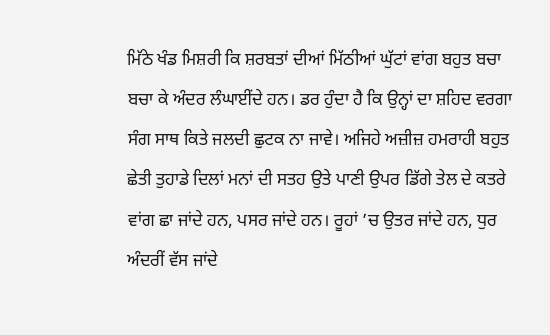ਮਿੱਠੇ ਖੰਡ ਮਿਸ਼ਰੀ ਕਿ ਸ਼ਰਬਤਾਂ ਦੀਆਂ ਮਿੱਠੀਆਂ ਘੁੱਟਾਂ ਵਾਂਗ ਬਹੁਤ ਬਚਾ ਬਚਾ ਕੇ ਅੰਦਰ ਲੰਘਾਈਂਦੇ ਹਨ। ਡਰ ਹੁੰਦਾ ਹੈ ਕਿ ਉਨ੍ਹਾਂ ਦਾ ਸ਼ਹਿਦ ਵਰਗਾ ਸੰਗ ਸਾਥ ਕਿਤੇ ਜਲਦੀ ਛੁਟਕ ਨਾ ਜਾਵੇ। ਅਜਿਹੇ ਅਜ਼ੀਜ਼ ਹਮਰਾਹੀ ਬਹੁਤ ਛੇਤੀ ਤੁਹਾਡੇ ਦਿਲਾਂ ਮਨਾਂ ਦੀ ਸਤਹ ਉਤੇ ਪਾਣੀ ਉਪਰ ਡਿੱਗੇ ਤੇਲ ਦੇ ਕਤਰੇ ਵਾਂਗ ਛਾ ਜਾਂਦੇ ਹਨ, ਪਸਰ ਜਾਂਦੇ ਹਨ। ਰੂਹਾਂ ’ਚ ਉਤਰ ਜਾਂਦੇ ਹਨ, ਧੁਰ ਅੰਦਰੀਂ ਵੱਸ ਜਾਂਦੇ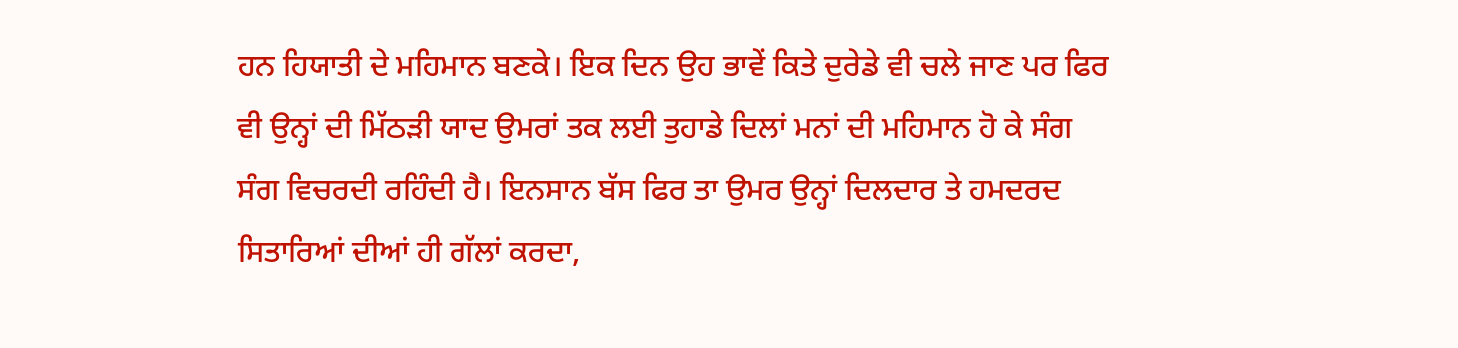ਹਨ ਹਿਯਾਤੀ ਦੇ ਮਹਿਮਾਨ ਬਣਕੇ। ਇਕ ਦਿਨ ਉਹ ਭਾਵੇਂ ਕਿਤੇ ਦੁਰੇਡੇ ਵੀ ਚਲੇ ਜਾਣ ਪਰ ਫਿਰ ਵੀ ਉਨ੍ਹਾਂ ਦੀ ਮਿੱਠੜੀ ਯਾਦ ਉਮਰਾਂ ਤਕ ਲਈ ਤੁਹਾਡੇ ਦਿਲਾਂ ਮਨਾਂ ਦੀ ਮਹਿਮਾਨ ਹੋ ਕੇ ਸੰਗ ਸੰਗ ਵਿਚਰਦੀ ਰਹਿੰਦੀ ਹੈ। ਇਨਸਾਨ ਬੱਸ ਫਿਰ ਤਾ ਉਮਰ ਉਨ੍ਹਾਂ ਦਿਲਦਾਰ ਤੇ ਹਮਦਰਦ ਸਿਤਾਰਿਆਂ ਦੀਆਂ ਹੀ ਗੱਲਾਂ ਕਰਦਾ,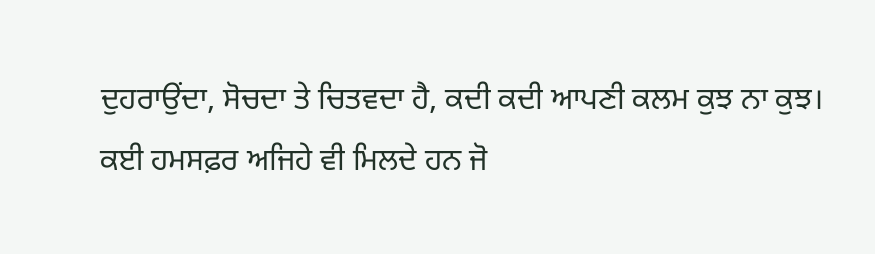ਦੁਹਰਾਉਂਦਾ, ਸੋਚਦਾ ਤੇ ਚਿਤਵਦਾ ਹੈ, ਕਦੀ ਕਦੀ ਆਪਣੀ ਕਲਮ ਕੁਝ ਨਾ ਕੁਝ।
ਕਈ ਹਮਸਫ਼ਰ ਅਜਿਹੇ ਵੀ ਮਿਲਦੇ ਹਨ ਜੋ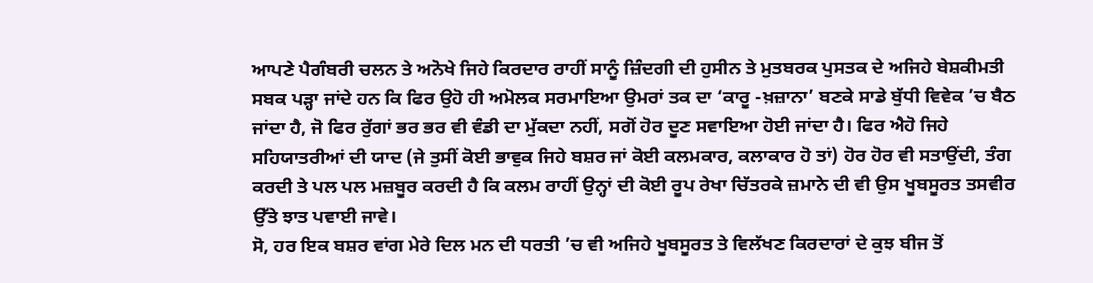ਆਪਣੇ ਪੈਗੰਬਰੀ ਚਲਨ ਤੇ ਅਨੋਖੇ ਜਿਹੇ ਕਿਰਦਾਰ ਰਾਹੀਂ ਸਾਨੂੰ ਜ਼ਿੰਦਗੀ ਦੀ ਹੁਸੀਨ ਤੇ ਮੁਤਬਰਕ ਪੁਸਤਕ ਦੇ ਅਜਿਹੇ ਬੇਸ਼ਕੀਮਤੀ ਸਬਕ ਪੜ੍ਹਾ ਜਾਂਦੇ ਹਨ ਕਿ ਫਿਰ ਉਹੋ ਹੀ ਅਮੋਲਕ ਸਰਮਾਇਆ ਉਮਰਾਂ ਤਕ ਦਾ ‘ਕਾਰੂ -ਖ਼ਜ਼ਾਨਾ’ ਬਣਕੇ ਸਾਡੇ ਬੁੱਧੀ ਵਿਵੇਕ ’ਚ ਬੈਠ ਜਾਂਦਾ ਹੈ, ਜੋ ਫਿਰ ਰੁੱਗਾਂ ਭਰ ਭਰ ਵੀ ਵੰਡੀ ਦਾ ਮੁੱਕਦਾ ਨਹੀਂ, ਸਗੋਂ ਹੋਰ ਦੂਣ ਸਵਾਇਆ ਹੋਈ ਜਾਂਦਾ ਹੈ। ਫਿਰ ਐਹੋ ਜਿਹੇ ਸਹਿਯਾਤਰੀਆਂ ਦੀ ਯਾਦ (ਜੇ ਤੁਸੀਂ ਕੋਈ ਭਾਵੁਕ ਜਿਹੇ ਬਸ਼ਰ ਜਾਂ ਕੋਈ ਕਲਮਕਾਰ, ਕਲਾਕਾਰ ਹੋ ਤਾਂ) ਹੋਰ ਹੋਰ ਵੀ ਸਤਾਉਂਦੀ, ਤੰਗ ਕਰਦੀ ਤੇ ਪਲ ਪਲ ਮਜ਼ਬੂਰ ਕਰਦੀ ਹੈ ਕਿ ਕਲਮ ਰਾਹੀਂ ਉਨ੍ਹਾਂ ਦੀ ਕੋਈ ਰੂਪ ਰੇਖਾ ਚਿੱਤਰਕੇ ਜ਼ਮਾਨੇ ਦੀ ਵੀ ਉਸ ਖੂਬਸੂਰਤ ਤਸਵੀਰ ਉੱਤੇ ਝਾਤ ਪਵਾਈ ਜਾਵੇ।
ਸੋ, ਹਰ ਇਕ ਬਸ਼ਰ ਵਾਂਗ ਮੇਰੇ ਦਿਲ ਮਨ ਦੀ ਧਰਤੀ ’ਚ ਵੀ ਅਜਿਹੇ ਖੂਬਸੂਰਤ ਤੇ ਵਿਲੱਖਣ ਕਿਰਦਾਰਾਂ ਦੇ ਕੁਝ ਬੀਜ ਤੋਂ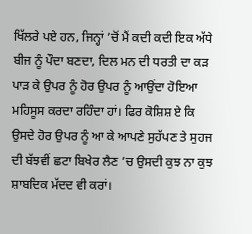ਖਿੱਲਰੇ ਪਏ ਹਨ, ਜਿਨ੍ਹਾਂ ’ਚੋਂ ਮੈਂ ਕਦੀ ਕਦੀ ਇਕ ਅੱਧੇ ਬੀਜ ਨੂੰ ਪੌਦਾ ਬਣਦਾ, ਦਿਲ ਮਨ ਦੀ ਧਰਤੀ ਦਾ ਕੜ ਪਾੜ ਕੇ ਉਪਰ ਨੂੰ ਹੋਰ ਉਪਰ ਨੂੰ ਆਉਂਦਾ ਹੋਇਆ ਮਹਿਸੂਸ ਕਰਦਾ ਰਹਿੰਦਾ ਹਾਂ। ਫਿਰ ਕੋਸ਼ਿਸ਼ ਏ ਕਿ ਉਸਦੇ ਹੋਰ ਉਪਰ ਨੂੰ ਆ ਕੇ ਆਪਣੇ ਸੁਹੱਪਣ ਤੇ ਸੁਹਜ ਦੀ ਬੱਝਵੀਂ ਛਟਾ ਬਿਖੇਰ ਲੈਣ ’ਚ ਉਸਦੀ ਕੁਝ ਨਾ ਕੁਝ ਸ਼ਾਬਦਿਕ ਮੱਦਦ ਵੀ ਕਰਾਂ।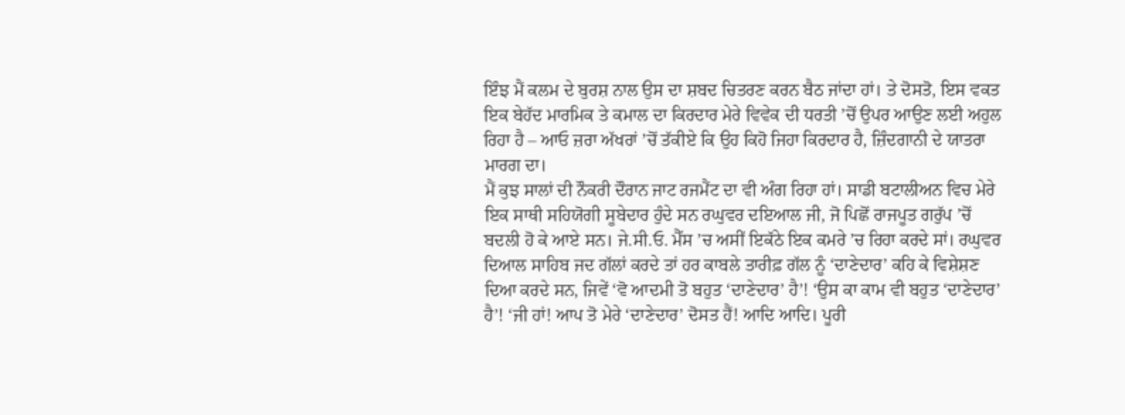ਇੰਝ ਮੈਂ ਕਲਮ ਦੇ ਬੁਰਸ਼ ਨਾਲ ਉਸ ਦਾ ਸ਼ਬਦ ਚਿਤਰਣ ਕਰਨ ਬੈਠ ਜਾਂਦਾ ਹਾਂ। ਤੇ ਦੋਸਤੋ, ਇਸ ਵਕਤ ਇਕ ਬੇਹੱਦ ਮਾਰਮਿਕ ਤੇ ਕਮਾਲ ਦਾ ਕਿਰਦਾਰ ਮੇਰੇ ਵਿਵੇਕ ਦੀ ਧਰਤੀ ’ਚੋਂ ਉਪਰ ਆਉਣ ਲਈ ਅਹੁਲ ਰਿਹਾ ਹੈ – ਆਓ ਜ਼ਰਾ ਅੱਖਰਾਂ ’ਚੋਂ ਤੱਕੀਏ ਕਿ ਉਹ ਕਿਹੋ ਜਿਹਾ ਕਿਰਦਾਰ ਹੈ, ਜ਼ਿੰਦਗਾਨੀ ਦੇ ਯਾਤਰਾ ਮਾਰਗ ਦਾ।
ਮੈਂ ਕੁਝ ਸਾਲਾਂ ਦੀ ਨੌਕਰੀ ਦੌਰਾਨ ਜਾਟ ਰਜਮੈਂਟ ਦਾ ਵੀ ਅੰਗ ਰਿਹਾ ਹਾਂ। ਸਾਡੀ ਬਟਾਲੀਅਨ ਵਿਚ ਮੇਰੇ ਇਕ ਸਾਥੀ ਸਹਿਯੋਗੀ ਸੂਬੇਦਾਰ ਹੁੰਦੇ ਸਨ ਰਘੁਵਰ ਦਇਆਲ ਜੀ, ਜੋ ਪਿਛੋਂ ਰਾਜਪੂਤ ਗਰੁੱਪ ’ਚੋਂ ਬਦਲੀ ਹੋ ਕੇ ਆਏ ਸਨ। ਜੇ.ਸੀ.ਓ. ਮੈੱਸ ’ਚ ਅਸੀਂ ਇਕੱਠੇ ਇਕ ਕਮਰੇ ’ਚ ਰਿਹਾ ਕਰਦੇ ਸਾਂ। ਰਘੁਵਰ ਦਿਆਲ ਸਾਹਿਬ ਜਦ ਗੱਲਾਂ ਕਰਦੇ ਤਾਂ ਹਰ ਕਾਬਲੇ ਤਾਰੀਫ਼ ਗੱਲ ਨੂੰ ‘ਦਾਣੇਦਾਰ’ ਕਹਿ ਕੇ ਵਿਸ਼ੇਸ਼ਣ ਦਿਆ ਕਰਦੇ ਸਨ, ਜਿਵੇਂ ‘ਵੋ ਆਦਮੀ ਤੋ ਬਹੁਤ ‘ਦਾਣੇਦਾਰ’ ਹੈ’! ‘ਉਸ ਕਾ ਕਾਮ ਵੀ ਬਹੁਤ ‘ਦਾਣੇਦਾਰ’ ਹੈ’! ‘ਜੀ ਹਾਂ! ਆਪ ਤੋ ਮੇਰੇ ‘ਦਾਣੇਦਾਰ’ ਦੋਸਤ ਹੈਂ! ਆਦਿ ਆਦਿ। ਪੂਰੀ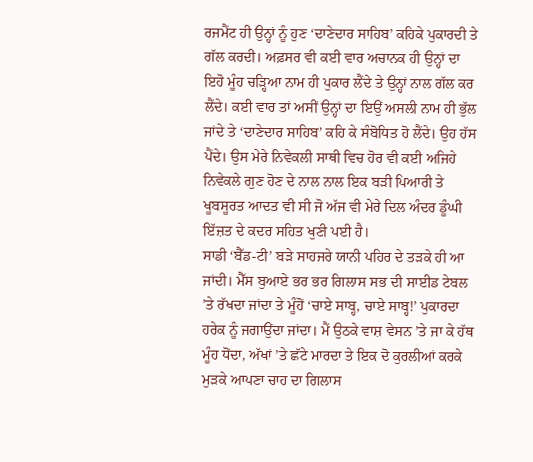ਰਜਮੈਂਟ ਹੀ ਉਨ੍ਹਾਂ ਨੂੰ ਹੁਣ ‘ਦਾਣੇਦਾਰ ਸਾਹਿਬ’ ਕਹਿਕੇ ਪੁਕਾਰਦੀ ਤੇ ਗੱਲ ਕਰਦੀ। ਅਫ਼ਸਰ ਵੀ ਕਈ ਵਾਰ ਅਚਾਨਕ ਹੀ ਉਨ੍ਹਾਂ ਦਾ ਇਹੋ ਮੂੰਹ ਚੜ੍ਹਿਆ ਨਾਮ ਹੀ ਪੁਕਾਰ ਲੈਂਦੇ ਤੇ ਉਨ੍ਹਾਂ ਨਾਲ ਗੱਲ ਕਰ ਲੈਂਦੇ। ਕਈ ਵਾਰ ਤਾਂ ਅਸੀਂ ਉਨ੍ਹਾਂ ਦਾ ਇਉਂ ਅਸਲੀ ਨਾਮ ਹੀ ਭੁੱਲ ਜਾਂਦੇ ਤੇ ‘ਦਾਣੇਦਾਰ ਸਾਹਿਬ’ ਕਹਿ ਕੇ ਸੰਬੋਧਿਤ ਹੋ ਲੈਂਦੇ। ਉਹ ਹੱਸ ਪੈਂਦੇ। ਉਸ ਮੇਰੇ ਨਿਵੇਕਲੀ ਸਾਥੀ ਵਿਚ ਹੋਰ ਵੀ ਕਈ ਅਜਿਹੇ ਨਿਵੇਕਲੇ ਗੁਣ ਹੋਣ ਦੇ ਨਾਲ ਨਾਲ ਇਕ ਬੜੀ ਪਿਆਰੀ ਤੇ ਖੂਬਸੂਰਤ ਆਦਤ ਵੀ ਸੀ ਜੋ ਅੱਜ ਵੀ ਮੇਰੇ ਦਿਲ ਅੰਦਰ ਡੂੰਘੀ ਇੱਜ਼ਤ ਦੇ ਕਦਰ ਸਹਿਤ ਖੁਣੀ ਪਈ ਹੈ।
ਸਾਡੀ ‘ਬੈੱਡ-ਟੀ’ ਬੜੇ ਸਾਹਜਰੇ ਯਾਨੀ ਪਹਿਰ ਦੇ ਤੜਕੇ ਹੀ ਆ ਜਾਂਦੀ। ਮੈੱਸ ਬੁਆਏ ਭਰ ਭਰ ਗਿਲਾਸ ਸਭ ਦੀ ਸਾਈਡ ਟੇਬਲ ’ਤੇ ਰੱਖਦਾ ਜਾਂਦਾ ਤੇ ਮੂੰਹੋਂ ‘ਚਾਏ ਸਾਬ੍ਹ, ਚਾਏ ਸਾਬ੍ਹ!’ ਪੁਕਾਰਦਾ ਹਰੇਕ ਨੂੰ ਜਗਾਉਂਦਾ ਜਾਂਦਾ। ਮੈਂ ਉਠਕੇ ਵਾਸ਼ ਵੇਸਨ ’ਤੇ ਜਾ ਕੇ ਹੱਥ ਮੂੰਹ ਧੋਂਦਾ, ਅੱਖਾਂ ’ਤੇ ਛੱਟੇ ਮਾਰਦਾ ਤੇ ਇਕ ਦੋ ਕੁਰਲੀਆਂ ਕਰਕੇ ਮੁੜਕੇ ਆਪਣਾ ਚਾਹ ਦਾ ਗਿਲਾਸ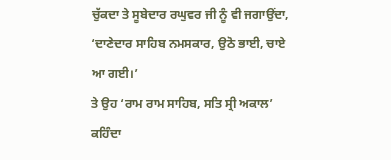ਚੁੱਕਦਾ ਤੇ ਸੂਬੇਦਾਰ ਰਘੁਵਰ ਜੀ ਨੂੰ ਵੀ ਜਗਾਉਂਦਾ, ‘ਦਾਣੇਦਾਰ ਸਾਹਿਬ ਨਮਸਕਾਰ, ਉਠੋ ਭਾਈ, ਚਾਏ ਆ ਗਈ।’
ਤੇ ਉਹ ‘ਰਾਮ ਰਾਮ ਸਾਹਿਬ, ਸਤਿ ਸ੍ਰੀ ਅਕਾਲ’ ਕਹਿੰਦਾ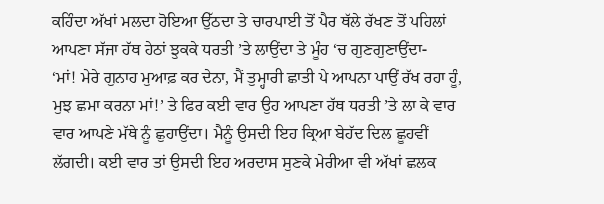ਕਹਿੰਦਾ ਅੱਖਾਂ ਮਲਦਾ ਹੋਇਆ ਉੱਠਦਾ ਤੇ ਚਾਰਪਾਈ ਤੋਂ ਪੈਰ ਥੱਲੇ ਰੱਖਣ ਤੋਂ ਪਹਿਲਾਂ ਆਪਣਾ ਸੱਜਾ ਹੱਥ ਹੇਠਾਂ ਝੁਕਕੇ ਧਰਤੀ ’ਤੇ ਲਾਉਂਦਾ ਤੇ ਮੂੰਹ ‘ਚ ਗੁਣਗੁਣਾਉਂਦਾ-
‘ਮਾਂ! ਮੇਰੇ ਗੁਨਾਹ ਮੁਆਫ਼ ਕਰ ਦੇਨਾ, ਮੈਂ ਤੁਮ੍ਹਾਰੀ ਛਾਤੀ ਪੇ ਆਪਨਾ ਪਾਉਂ ਰੱਖ ਰਹਾ ਹੂੰ, ਮੁਝ ਛਮਾ ਕਰਨਾ ਮਾਂ!’ ਤੇ ਫਿਰ ਕਈ ਵਾਰ ਉਹ ਆਪਣਾ ਹੱਥ ਧਰਤੀ ’ਤੇ ਲਾ ਕੇ ਵਾਰ ਵਾਰ ਆਪਣੇ ਮੱਥੇ ਨੂੰ ਛੁਹਾਉਂਦਾ। ਮੈਨੂੰ ਉਸਦੀ ਇਹ ਕ੍ਰਿਆ ਬੇਹੱਦ ਦਿਲ ਛੂਹਵੀਂ ਲੱਗਦੀ। ਕਈ ਵਾਰ ਤਾਂ ਉਸਦੀ ਇਹ ਅਰਦਾਸ ਸੁਣਕੇ ਮੇਰੀਆ ਵੀ ਅੱਖਾਂ ਛਲਕ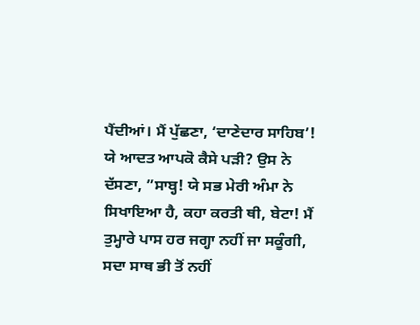ਪੈਂਦੀਆਂ। ਮੈਂ ਪੁੱਛਣਾ, ‘ਦਾਣੇਦਾਰ ਸਾਹਿਬ’! ਯੇ ਆਦਤ ਆਪਕੋ ਕੈਸੇ ਪੜੀ? ਉਸ ਨੇ ਦੱਸਣਾ, ”ਸਾਬ੍ਹ! ਯੇ ਸਭ ਮੇਰੀ ਅੰਮਾ ਨੇ ਸਿਖਾਇਆ ਹੈ, ਕਹਾ ਕਰਤੀ ਥੀ, ਬੇਟਾ! ਮੈਂ ਤੁਮ੍ਹਾਰੇ ਪਾਸ ਹਰ ਜਗ੍ਹਾ ਨਹੀਂ ਜਾ ਸਕੂੰਗੀ, ਸਦਾ ਸਾਥ ਭੀ ਤੋਂ ਨਹੀਂ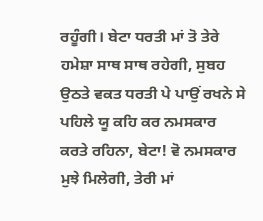ਰਹੂੰਗੀ। ਬੇਟਾ ਧਰਤੀ ਮਾਂ ਤੋ ਤੇਰੇ ਹਮੇਸ਼ਾ ਸਾਥ ਸਾਥ ਰਹੇਗੀ, ਸੁਬਹ ਉਠਤੇ ਵਕਤ ਧਰਤੀ ਪੇ ਪਾਉਂ ਰਖਨੇ ਸੇ ਪਹਿਲੇ ਯੂ ਕਹਿ ਕਰ ਨਮਸਕਾਰ ਕਰਤੇ ਰਹਿਨਾ, ਬੇਟਾ! ਵੋ ਨਮਸਕਾਰ ਮੁਝੇ ਮਿਲੇਗੀ, ਤੇਰੀ ਮਾਂ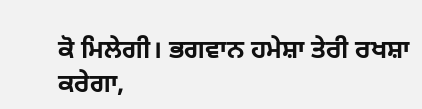ਕੋ ਮਿਲੇਗੀ। ਭਗਵਾਨ ਹਮੇਸ਼ਾ ਤੇਰੀ ਰਖਸ਼ਾ ਕਰੇਗਾ,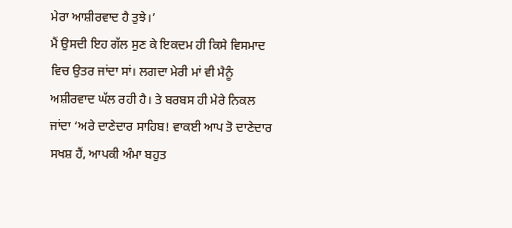ਮੇਰਾ ਆਸ਼ੀਰਵਾਦ ਹੈ ਤੁਝੇ।’
ਮੈਂ ਉਸਦੀ ਇਹ ਗੱਲ ਸੁਣ ਕੇ ਇਕਦਮ ਹੀ ਕਿਸੇ ਵਿਸਮਾਦ ਵਿਚ ਉਤਰ ਜਾਂਦਾ ਸਾਂ। ਲਗਦਾ ਮੇਰੀ ਮਾਂ ਵੀ ਮੈਨੂੰ ਅਸ਼ੀਰਵਾਦ ਘੱਲ ਰਹੀ ਹੈ। ਤੇ ਬਰਬਸ ਹੀ ਮੇਰੇ ਨਿਕਲ ਜਾਂਦਾ ‘ਅਰੇ ਦਾਣੇਦਾਰ ਸਾਹਿਬ! ਵਾਕਈ ਆਪ ਤੋ ਦਾਣੇਦਾਰ ਸਖਸ਼ ਹੈਂ, ਆਪਕੀ ਅੰਮਾ ਬਹੁਤ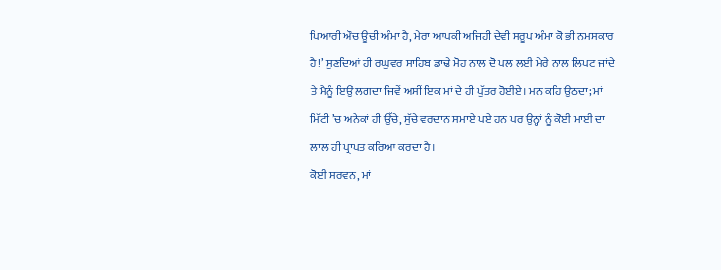ਪਿਆਰੀ ਔਚ ਊਚੀ ਅੰਮਾ ਹੈ, ਮੇਰਾ ਆਪਕੀ ਅਜਿਹੀ ਦੇਵੀ ਸਰੂਪ ਅੰਮਾ ਕੋ ਭੀ ਨਮਸਕਾਰ ਹੈ!’ ਸੁਣਦਿਆਂ ਹੀ ਰਘੁਵਰ ਸਾਹਿਬ ਡਾਢੇ ਮੋਹ ਨਾਲ ਦੋ ਪਲ ਲਈ ਮੇਰੇ ਨਾਲ ਲਿਪਟ ਜਾਂਦੇ ਤੇ ਮੈਨੂੰ ਇਉਂ ਲਗਦਾ ਜਿਵੇਂ ਅਸੀਂ ਇਕ ਮਾਂ ਦੇ ਹੀ ਪੁੱਤਰ ਹੋਈਏ। ਮਨ ਕਹਿ ਉਠਦਾ; ਮਾਂ ਮਿੱਟੀ ’ਚ ਅਨੇਕਾਂ ਹੀ ਉੱਚੇ, ਸੁੱਚੇ ਵਰਦਾਨ ਸਮਾਏ ਪਏ ਹਨ ਪਰ ਉਨ੍ਹਾਂ ਨੂੰ ਕੋਈ ਮਾਈ ਦਾ ਲਾਲ ਹੀ ਪ੍ਰਾਪਤ ਕਰਿਆ ਕਰਦਾ ਹੈ।
ਕੋਈ ਸਰਵਨ, ਮਾਂ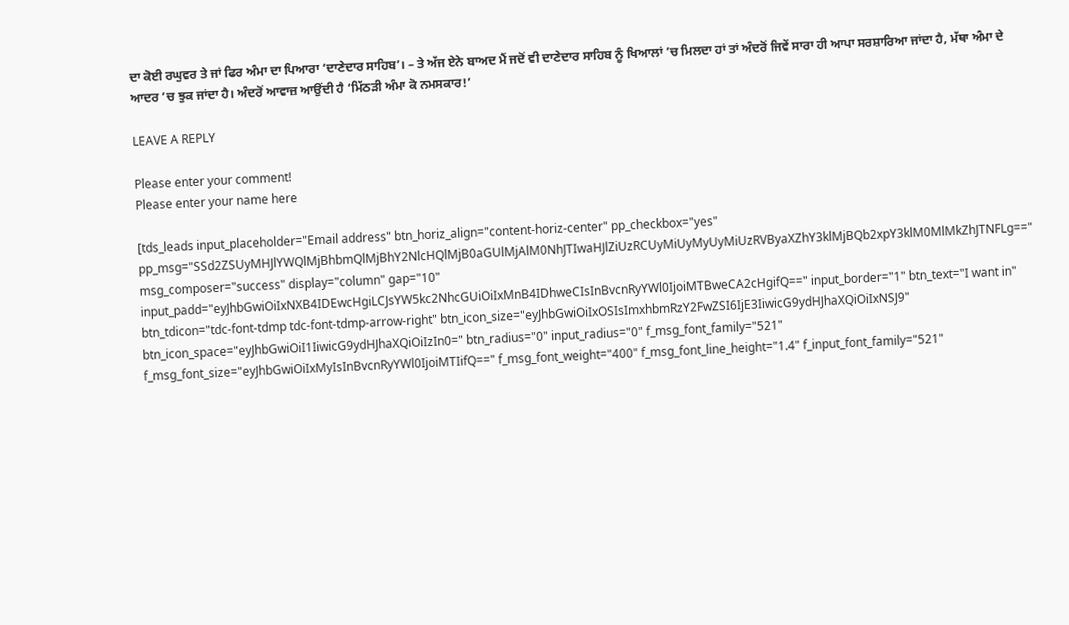ਦਾ ਕੋਈ ਰਘੁਵਰ ਤੇ ਜਾਂ ਫਿਰ ਅੰਮਾ ਦਾ ਪਿਆਰਾ ‘ਦਾਣੇਦਾਰ ਸਾਹਿਬ’। – ਤੇ ਅੱਜ ਏਨੇ ਬਾਅਦ ਮੈਂ ਜਦੋਂ ਵੀ ਦਾਣੇਦਾਰ ਸਾਹਿਬ ਨੂੰ ਖਿਆਲਾਂ ’ਚ ਮਿਲਦਾ ਹਾਂ ਤਾਂ ਅੰਦਰੋਂ ਜਿਵੇਂ ਸਾਰਾ ਹੀ ਆਪਾ ਸਰਸ਼ਾਰਿਆ ਜਾਂਦਾ ਹੈ, ਮੱਥਾ ਅੰਮਾ ਦੇ ਆਦਰ ’ਚ ਝੁਕ ਜਾਂਦਾ ਹੈ। ਅੰਦਰੋਂ ਆਵਾਜ਼ ਆਉਂਦੀ ਹੈ ‘ਮਿੱਠੜੀ ਅੰਮਾ ਕੋ ਨਮਸਕਾਰ!’

LEAVE A REPLY

Please enter your comment!
Please enter your name here

[tds_leads input_placeholder="Email address" btn_horiz_align="content-horiz-center" pp_checkbox="yes" pp_msg="SSd2ZSUyMHJlYWQlMjBhbmQlMjBhY2NlcHQlMjB0aGUlMjAlM0NhJTIwaHJlZiUzRCUyMiUyMyUyMiUzRVByaXZhY3klMjBQb2xpY3klM0MlMkZhJTNFLg==" msg_composer="success" display="column" gap="10" input_padd="eyJhbGwiOiIxNXB4IDEwcHgiLCJsYW5kc2NhcGUiOiIxMnB4IDhweCIsInBvcnRyYWl0IjoiMTBweCA2cHgifQ==" input_border="1" btn_text="I want in" btn_tdicon="tdc-font-tdmp tdc-font-tdmp-arrow-right" btn_icon_size="eyJhbGwiOiIxOSIsImxhbmRzY2FwZSI6IjE3IiwicG9ydHJhaXQiOiIxNSJ9" btn_icon_space="eyJhbGwiOiI1IiwicG9ydHJhaXQiOiIzIn0=" btn_radius="0" input_radius="0" f_msg_font_family="521" f_msg_font_size="eyJhbGwiOiIxMyIsInBvcnRyYWl0IjoiMTIifQ==" f_msg_font_weight="400" f_msg_font_line_height="1.4" f_input_font_family="521"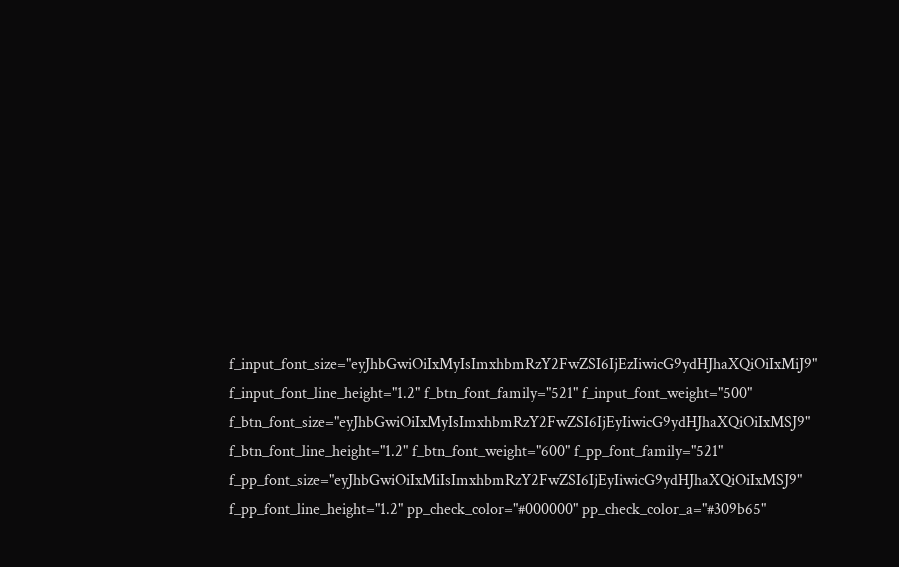f_input_font_size="eyJhbGwiOiIxMyIsImxhbmRzY2FwZSI6IjEzIiwicG9ydHJhaXQiOiIxMiJ9" f_input_font_line_height="1.2" f_btn_font_family="521" f_input_font_weight="500" f_btn_font_size="eyJhbGwiOiIxMyIsImxhbmRzY2FwZSI6IjEyIiwicG9ydHJhaXQiOiIxMSJ9" f_btn_font_line_height="1.2" f_btn_font_weight="600" f_pp_font_family="521" f_pp_font_size="eyJhbGwiOiIxMiIsImxhbmRzY2FwZSI6IjEyIiwicG9ydHJhaXQiOiIxMSJ9" f_pp_font_line_height="1.2" pp_check_color="#000000" pp_check_color_a="#309b65"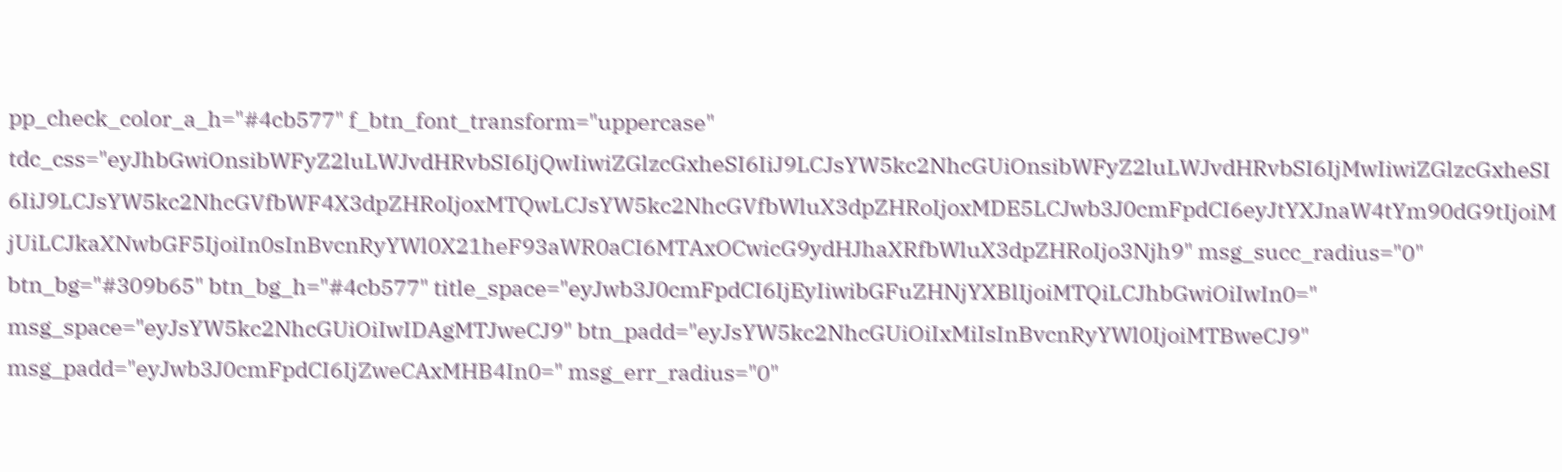pp_check_color_a_h="#4cb577" f_btn_font_transform="uppercase" tdc_css="eyJhbGwiOnsibWFyZ2luLWJvdHRvbSI6IjQwIiwiZGlzcGxheSI6IiJ9LCJsYW5kc2NhcGUiOnsibWFyZ2luLWJvdHRvbSI6IjMwIiwiZGlzcGxheSI6IiJ9LCJsYW5kc2NhcGVfbWF4X3dpZHRoIjoxMTQwLCJsYW5kc2NhcGVfbWluX3dpZHRoIjoxMDE5LCJwb3J0cmFpdCI6eyJtYXJnaW4tYm90dG9tIjoiMjUiLCJkaXNwbGF5IjoiIn0sInBvcnRyYWl0X21heF93aWR0aCI6MTAxOCwicG9ydHJhaXRfbWluX3dpZHRoIjo3Njh9" msg_succ_radius="0" btn_bg="#309b65" btn_bg_h="#4cb577" title_space="eyJwb3J0cmFpdCI6IjEyIiwibGFuZHNjYXBlIjoiMTQiLCJhbGwiOiIwIn0=" msg_space="eyJsYW5kc2NhcGUiOiIwIDAgMTJweCJ9" btn_padd="eyJsYW5kc2NhcGUiOiIxMiIsInBvcnRyYWl0IjoiMTBweCJ9" msg_padd="eyJwb3J0cmFpdCI6IjZweCAxMHB4In0=" msg_err_radius="0"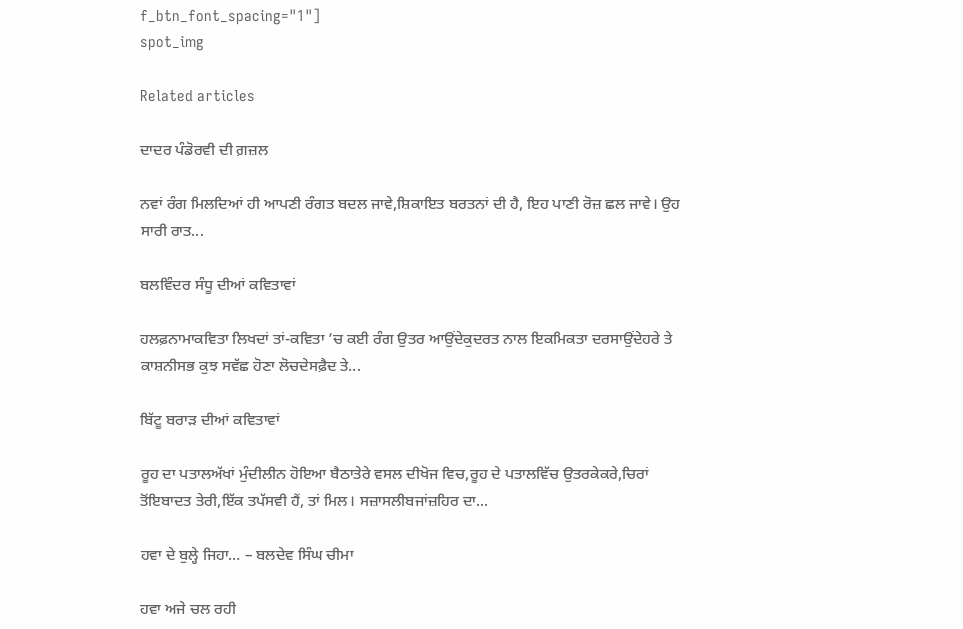f_btn_font_spacing="1"]
spot_img

Related articles

ਦਾਦਰ ਪੰਡੋਰਵੀ ਦੀ ਗ਼ਜ਼ਲ

ਨਵਾਂ ਰੰਗ ਮਿਲਦਿਆਂ ਹੀ ਆਪਣੀ ਰੰਗਤ ਬਦਲ ਜਾਵੇ,ਸ਼ਿਕਾਇਤ ਬਰਤਨਾਂ ਦੀ ਹੈ, ਇਹ ਪਾਣੀ ਰੋਜ਼ ਛਲ ਜਾਵੇ। ਉਹ ਸਾਰੀ ਰਾਤ...

ਬਲਵਿੰਦਰ ਸੰਧੂ ਦੀਆਂ ਕਵਿਤਾਵਾਂ

ਹਲਫ਼ਨਾਮਾਕਵਿਤਾ ਲਿਖਦਾਂ ਤਾਂ-ਕਵਿਤਾ ’ਚ ਕਈ ਰੰਗ ਉਤਰ ਆਉਂਦੇਕੁਦਰਤ ਨਾਲ ਇਕਮਿਕਤਾ ਦਰਸਾਉਂਦੇਹਰੇ ਤੇ ਕਾਸ਼ਨੀਸਭ ਕੁਝ ਸਵੱਛ ਹੋਣਾ ਲੋਚਦੇਸਫ਼ੈਦ ਤੇ...

ਬਿੱਟੂ ਬਰਾੜ ਦੀਆਂ ਕਵਿਤਾਵਾਂ

ਰੂਹ ਦਾ ਪਤਾਲਅੱਖਾਂ ਮੁੰਦੀਲੀਨ ਹੋਇਆ ਬੈਠਾਤੇਰੇ ਵਸਲ ਦੀਖੋਜ ਵਿਚ,ਰੂਹ ਦੇ ਪਤਾਲਵਿੱਚ ਉਤਰਕੇਕਰੇ,ਚਿਰਾਂ ਤੋਂਇਬਾਦਤ ਤੇਰੀ,ਇੱਕ ਤਪੱਸਵੀ ਹੈਂ, ਤਾਂ ਮਿਲ। ਸਜ਼ਾਸਲੀਬਜਾਂਜ਼ਹਿਰ ਦਾ...

ਹਵਾ ਦੇ ਬੁਲ੍ਹੇ ਜਿਹਾ… – ਬਲਦੇਵ ਸਿੰਘ ਚੀਮਾ

ਹਵਾ ਅਜੇ ਚਲ ਰਹੀ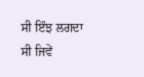ਸੀ ਇੰਝ ਲਗਦਾ ਸੀ ਜਿਵੇਂ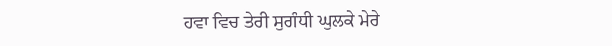ਹਵਾ ਵਿਚ ਤੇਰੀ ਸੁਗੰਧੀ ਘੁਲਕੇ ਮੇਰੇ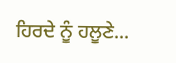ਹਿਰਦੇ ਨੂੰ ਹਲੂਣੇ...